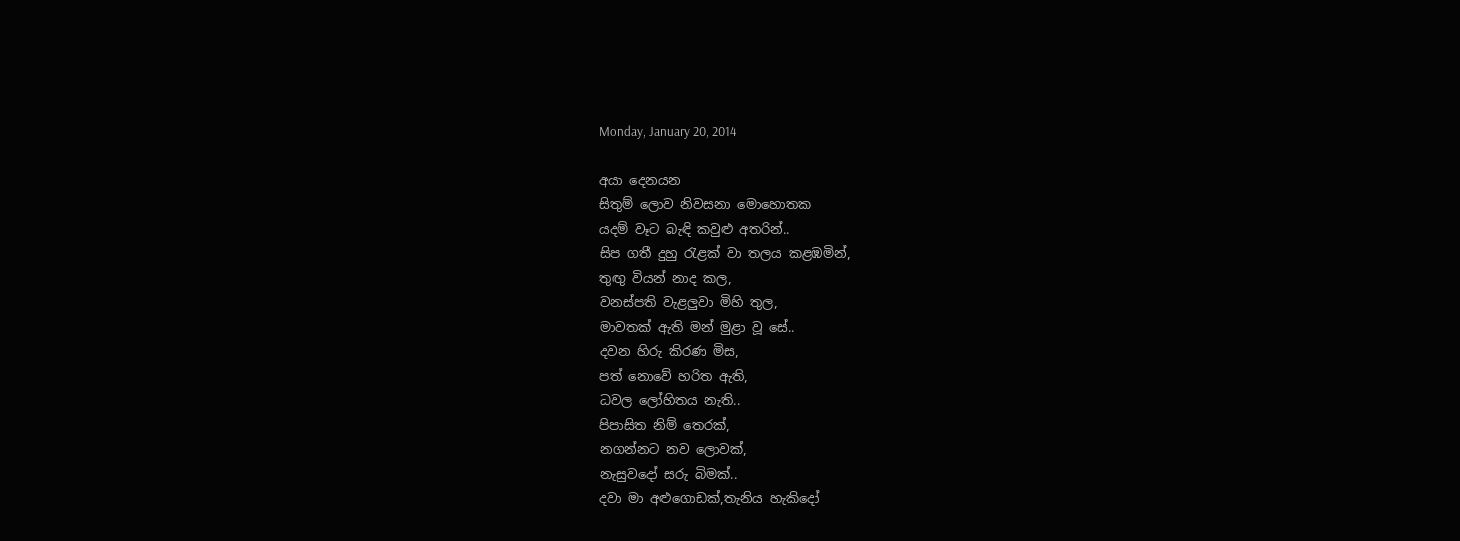Monday, January 20, 2014

අයා දෙනයන
සිතුම් ලොව නිවසනා මොහොතක
යදම් වෑට බැඳි කවුළු අතරින්..
සිප ගතී දුහු රැළක් වා තලය කළඹමින්,
තුඟු වියන් නාද කල,
වනස්පති වැළලුවා මිහි තුල,
මාවතක් ඇති මන් මුළා වූ සේ..
දවන හිරු කිරණ මිස,
පත් නොවේ හරිත ඇති,
ධවල ලෝහිතය නැති..
පිපාසිත නිම් තෙරක්,
නගන්නට නව ලොවක්,
නැසුවදෝ සරු බිමක්..
දවා මා අළුගොඩක්,තැනිය හැකිදෝ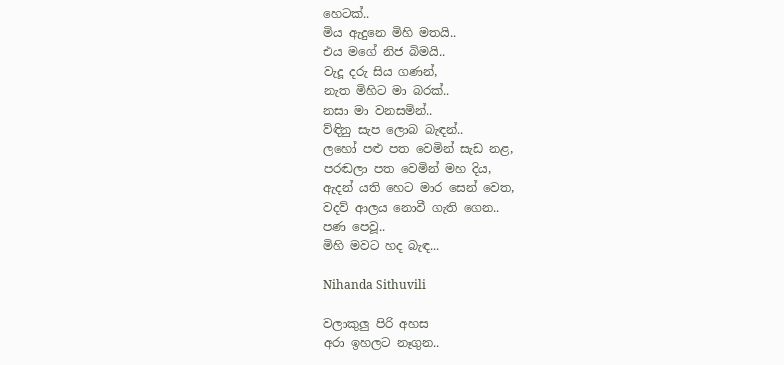හෙටක්..
මිය ඇදුනෙ මිහි මතයි..
එය මගේ නිජ බිමයි..
වැදූ දරු සිය ගණන්,
නැත මිහිට මා බරක්..
නසා මා වනසමින්..
ව්ඳිනු සැප ලොබ බැඳන්..
ලහෝ පළු පත වෙමින් සැඩ නළ,
පරඬලා පත වෙමින් මහ දිය,
ඇදන් යති හෙට මාර සෙන් වෙත,
වදව් ආලය නොවී ගැති ගෙන..
පණ පෙවූ..
මිහි මවට හද බැඳ...

Nihanda Sithuvili

වලාකුලු පිරි අහස
අරා ඉහලට නෑගුන..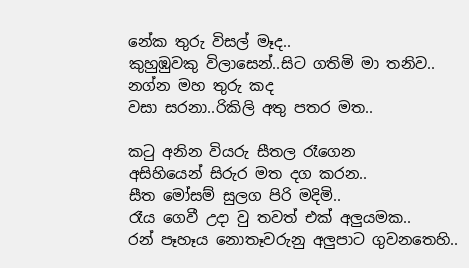නේක තුරු විසල් මෑද..
කුහුඹුවකු විලාසෙන්..සිට ගතිමි මා තනිව..
නග්න මහ තුරු කද
වසා සරනා..රිකිලි අතු පතර මත..

කටු අනින වියරු සීතල රෑගෙන
අසිහියෙන් සිරුර මත දග කරන..
සීත මෝසම් සුලග පිරි මදිමි..
රෑය ගෙවී උදා වු තවත් එක් අලුයමක..
රන් පෑහෑය නොතෑවරුනු අලුපාට ගුවනතෙහි..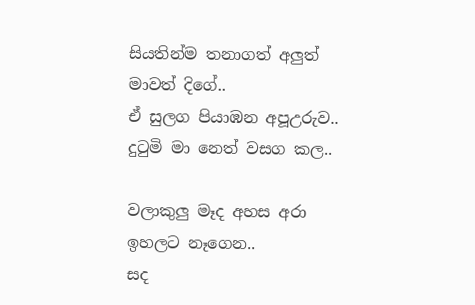සියතින්ම තනාගත් අලුත් මාවත් දිගේ..
ඒ සුලග පියාඹන අපූඋරුව..
දුටුමි මා නෙත් වසග කල..

වලාකුලු මෑද අහස අරා ඉහලට නෑගෙන..
සද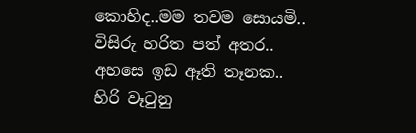කොහිද..මම තවම සොයමි..
විසිරු හරිත පත් අතර..
අහසෙ ඉඩ ඈති තෑනක..
හිරි වෑටුනු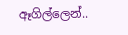ඈගිල්ලෙන්..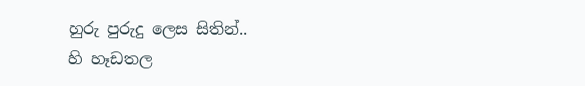හුරු පුරුදු ලෙස සිතින්..
හි හෑඩතල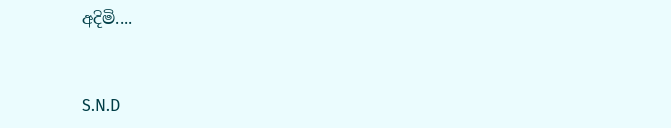අදිමි....


S.N.D